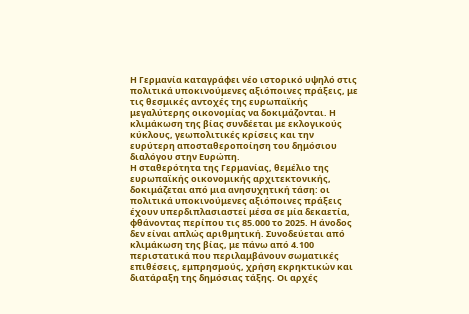Η Γερμανία καταγράφει νέο ιστορικό υψηλό στις πολιτικά υποκινούμενες αξιόποινες πράξεις, με τις θεσμικές αντοχές της ευρωπαϊκής μεγαλύτερης οικονομίας να δοκιμάζονται. Η κλιμάκωση της βίας συνδέεται με εκλογικούς κύκλους, γεωπολιτικές κρίσεις και την ευρύτερη αποσταθεροποίηση του δημόσιου διαλόγου στην Ευρώπη.
Η σταθερότητα της Γερμανίας, θεμέλιο της ευρωπαϊκής οικονομικής αρχιτεκτονικής, δοκιμάζεται από μια ανησυχητική τάση: οι πολιτικά υποκινούμενες αξιόποινες πράξεις έχουν υπερδιπλασιαστεί μέσα σε μία δεκαετία, φθάνοντας περίπου τις 85.000 το 2025. Η άνοδος δεν είναι απλώς αριθμητική. Συνοδεύεται από κλιμάκωση της βίας, με πάνω από 4.100 περιστατικά που περιλαμβάνουν σωματικές επιθέσεις, εμπρησμούς, χρήση εκρηκτικών και διατάραξη της δημόσιας τάξης. Οι αρχές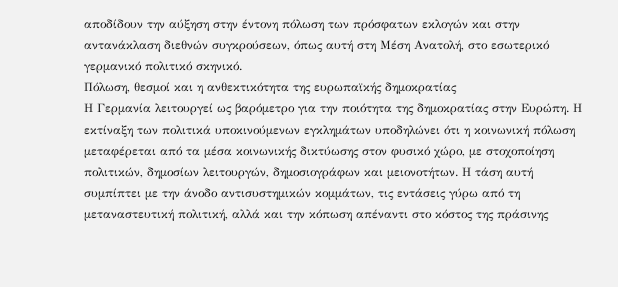αποδίδουν την αύξηση στην έντονη πόλωση των πρόσφατων εκλογών και στην αντανάκλαση διεθνών συγκρούσεων, όπως αυτή στη Μέση Ανατολή, στο εσωτερικό γερμανικό πολιτικό σκηνικό.
Πόλωση, θεσμοί και η ανθεκτικότητα της ευρωπαϊκής δημοκρατίας
Η Γερμανία λειτουργεί ως βαρόμετρο για την ποιότητα της δημοκρατίας στην Ευρώπη. Η εκτίναξη των πολιτικά υποκινούμενων εγκλημάτων υποδηλώνει ότι η κοινωνική πόλωση μεταφέρεται από τα μέσα κοινωνικής δικτύωσης στον φυσικό χώρο, με στοχοποίηση πολιτικών, δημοσίων λειτουργών, δημοσιογράφων και μειονοτήτων. Η τάση αυτή συμπίπτει με την άνοδο αντισυστημικών κομμάτων, τις εντάσεις γύρω από τη μεταναστευτική πολιτική, αλλά και την κόπωση απέναντι στο κόστος της πράσινης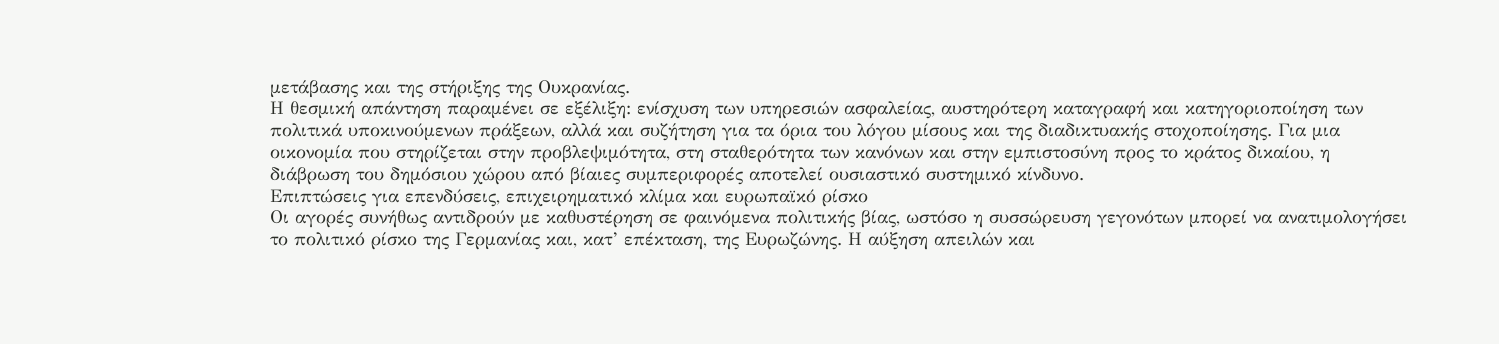μετάβασης και της στήριξης της Ουκρανίας.
Η θεσμική απάντηση παραμένει σε εξέλιξη: ενίσχυση των υπηρεσιών ασφαλείας, αυστηρότερη καταγραφή και κατηγοριοποίηση των πολιτικά υποκινούμενων πράξεων, αλλά και συζήτηση για τα όρια του λόγου μίσους και της διαδικτυακής στοχοποίησης. Για μια οικονομία που στηρίζεται στην προβλεψιμότητα, στη σταθερότητα των κανόνων και στην εμπιστοσύνη προς το κράτος δικαίου, η διάβρωση του δημόσιου χώρου από βίαιες συμπεριφορές αποτελεί ουσιαστικό συστημικό κίνδυνο.
Επιπτώσεις για επενδύσεις, επιχειρηματικό κλίμα και ευρωπαϊκό ρίσκο
Οι αγορές συνήθως αντιδρούν με καθυστέρηση σε φαινόμενα πολιτικής βίας, ωστόσο η συσσώρευση γεγονότων μπορεί να ανατιμολογήσει το πολιτικό ρίσκο της Γερμανίας και, κατ’ επέκταση, της Ευρωζώνης. Η αύξηση απειλών και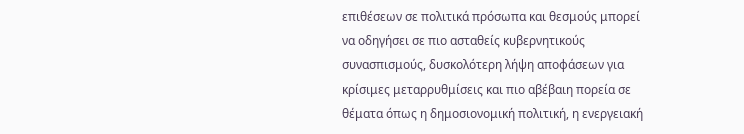επιθέσεων σε πολιτικά πρόσωπα και θεσμούς μπορεί να οδηγήσει σε πιο ασταθείς κυβερνητικούς συνασπισμούς, δυσκολότερη λήψη αποφάσεων για κρίσιμες μεταρρυθμίσεις και πιο αβέβαιη πορεία σε θέματα όπως η δημοσιονομική πολιτική, η ενεργειακή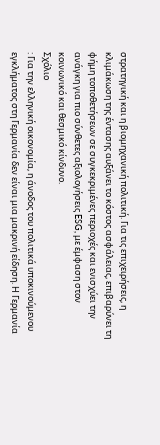στρατηγική και η βιομηχανική πολιτική. Για τις επιχειρήσεις, η κλιμάκωση της έντασης αυξάνει το κόστος ασφάλειας, επιβαρύνει τη φήμη τοποθετήσεων σε συγκεκριμένες περιοχές και ενισχύει την ανάγκη για πιο σύνθετες αξιολογήσεις ESG, με έμφαση στον κοινωνικό και θεσμικό κίνδυνο.
Σχόλιο
: Για την ελληνική οικονομία, η άνοδος του πολιτικά υποκινούμενου εγκλήματος στη Γερμανία δεν είναι μια μακρινή είδηση. Η Γερμανία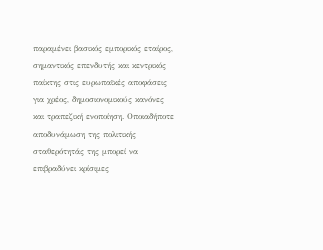παραμένει βασικός εμπορικός εταίρος, σημαντικός επενδυτής και κεντρικός παίκτης στις ευρωπαϊκές αποφάσεις για χρέος, δημοσιονομικούς κανόνες και τραπεζική ενοποίηση. Οποιαδήποτε αποδυνάμωση της πολιτικής σταθερότητάς της μπορεί να επιβραδύνει κρίσιμες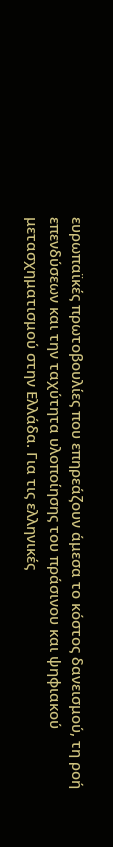ευρωπαϊκές πρωτοβουλίες που επηρεάζουν άμεσα το κόστος δανεισμού, τη ροή επενδύσεων και την ταχύτητα υλοποίησης του πράσινου και ψηφιακού μετασχηματισμού στην Ελλάδα. Για τις ελληνικές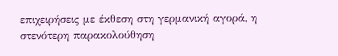επιχειρήσεις με έκθεση στη γερμανική αγορά, η στενότερη παρακολούθηση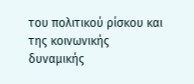του πολιτικού ρίσκου και της κοινωνικής δυναμικής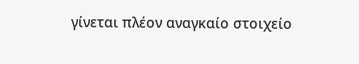γίνεται πλέον αναγκαίο στοιχείο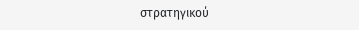στρατηγικού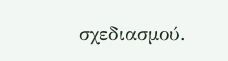σχεδιασμού.